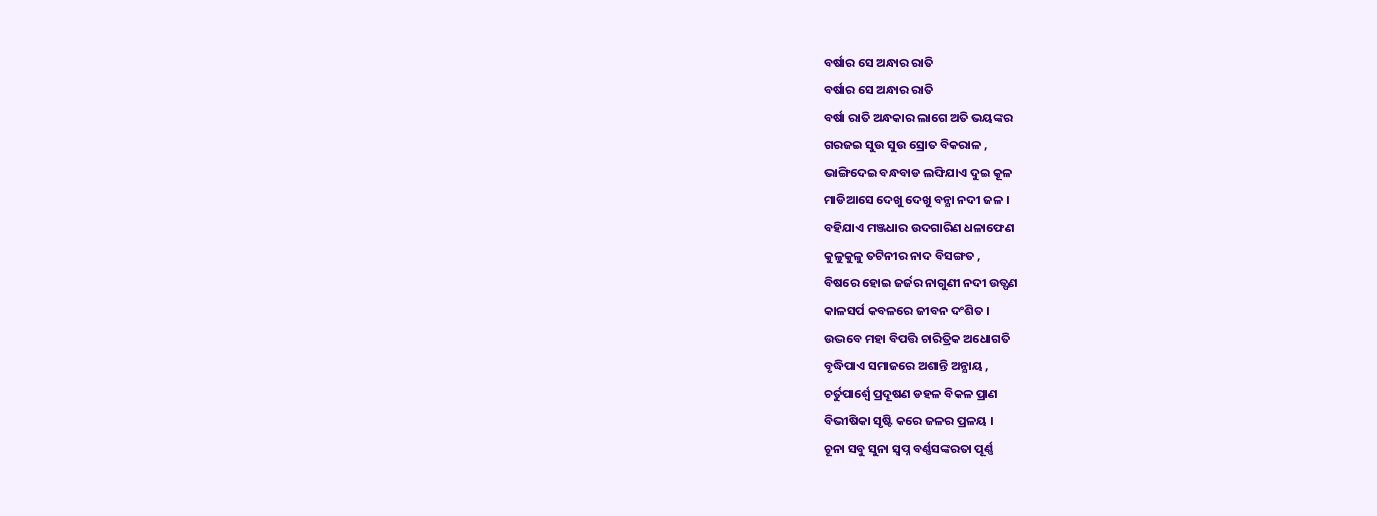ବର୍ଷାର ସେ ଅନ୍ଧାର ରାତି
ବର୍ଷାର ସେ ଅନ୍ଧାର ରାତି
ବର୍ଷା ରାତି ଅନ୍ଧକାର ଲାଗେ ଅତି ଭୟଙ୍କର
ଗରଜଇ ସୁଉ ସୁଉ ସ୍ରୋତ ବିକରାଳ ,
ଭାଙ୍ଗିଦେଇ ବନ୍ଧବାଡ ଲଙ୍ଘିଯାଏ ଦୁଇ କୂଳ
ମାଡିଆସେ ଦେଖୁ ଦେଖୁ ବନ୍ଯା ନଦୀ ଜଳ ।
ବହିଯାଏ ମଞ୍ଜଧାର ଉଦଗାରିଣ ଧଳାଫେଣ
କୁଳୁକୁଳୁ ତଟିନୀର ନାଦ ବିସଙ୍ଗତ ,
ବିଷରେ ହୋଇ ଜର୍ଜର ନାଗୁଣୀ ନଦୀ ଉତ୍ଫଣ
କାଳସର୍ପ କବଳରେ ଜୀବନ ଦଂଶିତ ।
ଉଦ୍ଭବେ ମହା ବିପତ୍ତି ଚାରିତ୍ରିକ ଅଧୋଗତି
ବୃଦ୍ଧିପାଏ ସମାଜରେ ଅଶାନ୍ତି ଅନ୍ଯାୟ ,
ଚର୍ତୁପାର୍ଶ୍ବେ ପ୍ରଦୂଷଣ ଡହଳ ବିକଳ ପ୍ରାଣ
ବିଭୀଷିକା ସୃଷ୍ଟି କରେ ଜଳର ପ୍ରଳୟ ।
ଚୂନା ସବୁ ସୁନା ସ୍ବପ୍ନ ବର୍ଣ୍ଣସଙ୍କରତା ପୂର୍ଣ୍ଣ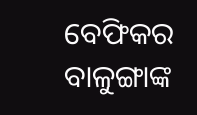ବେଫିକର ବାଳୁଙ୍ଗାଙ୍କ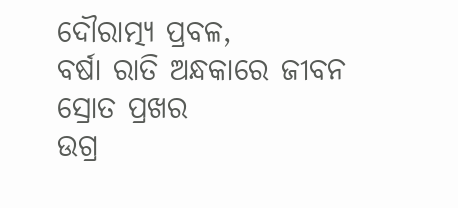ଦୌରାତ୍ମ୍ଯ ପ୍ରବଳ,
ବର୍ଷା ରାତି ଅନ୍ଧକାରେ ଜୀବନ ସ୍ରୋତ ପ୍ରଖର
ଉଗ୍ର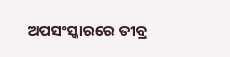ଅପସଂସ୍କାରରେ ତୀବ୍ର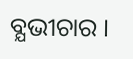ବ୍ଯଭୀଚାର ।